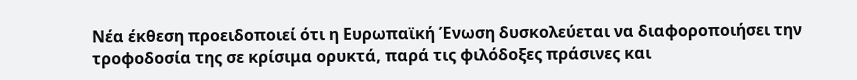Νέα έκθεση προειδοποιεί ότι η Ευρωπαϊκή Ένωση δυσκολεύεται να διαφοροποιήσει την τροφοδοσία της σε κρίσιμα ορυκτά, παρά τις φιλόδοξες πράσινες και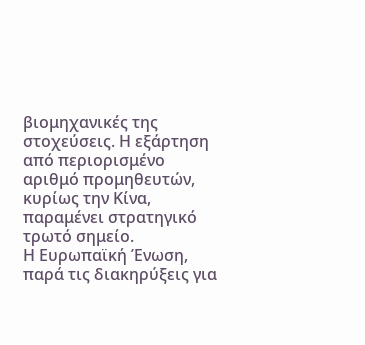βιομηχανικές της στοχεύσεις. Η εξάρτηση από περιορισμένο αριθμό προμηθευτών, κυρίως την Κίνα, παραμένει στρατηγικό τρωτό σημείο.
Η Ευρωπαϊκή Ένωση, παρά τις διακηρύξεις για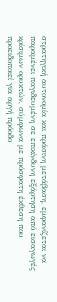στρατηγική αυτονομία και πράσινη μετάβαση, εμφανίζεται να παραμένει παγιδευμένη σε επικίνδυνη εξάρτηση από εισαγωγές κρίσιμων ορυκτών, σύμφωνα με πρόσφατη έκθεση που προειδοποιεί για αργή πρόοδο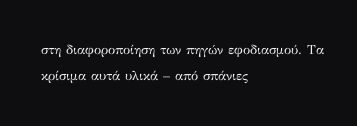στη διαφοροποίηση των πηγών εφοδιασμού. Τα κρίσιμα αυτά υλικά – από σπάνιες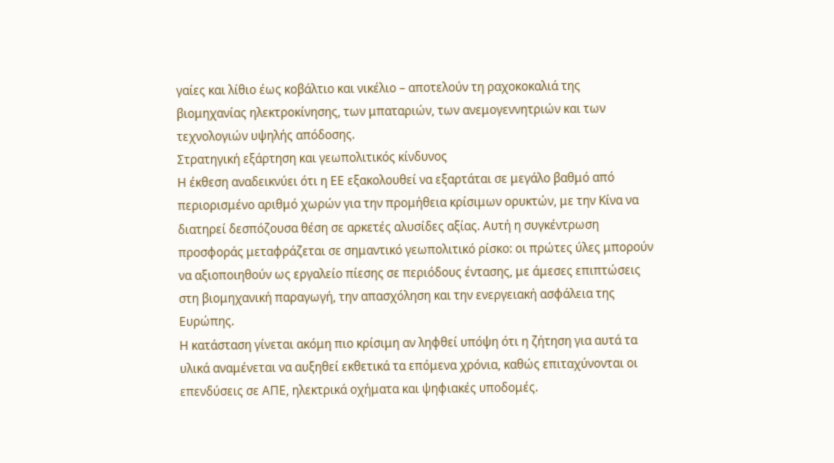γαίες και λίθιο έως κοβάλτιο και νικέλιο – αποτελούν τη ραχοκοκαλιά της βιομηχανίας ηλεκτροκίνησης, των μπαταριών, των ανεμογεννητριών και των τεχνολογιών υψηλής απόδοσης.
Στρατηγική εξάρτηση και γεωπολιτικός κίνδυνος
Η έκθεση αναδεικνύει ότι η ΕΕ εξακολουθεί να εξαρτάται σε μεγάλο βαθμό από περιορισμένο αριθμό χωρών για την προμήθεια κρίσιμων ορυκτών, με την Κίνα να διατηρεί δεσπόζουσα θέση σε αρκετές αλυσίδες αξίας. Αυτή η συγκέντρωση προσφοράς μεταφράζεται σε σημαντικό γεωπολιτικό ρίσκο: οι πρώτες ύλες μπορούν να αξιοποιηθούν ως εργαλείο πίεσης σε περιόδους έντασης, με άμεσες επιπτώσεις στη βιομηχανική παραγωγή, την απασχόληση και την ενεργειακή ασφάλεια της Ευρώπης.
Η κατάσταση γίνεται ακόμη πιο κρίσιμη αν ληφθεί υπόψη ότι η ζήτηση για αυτά τα υλικά αναμένεται να αυξηθεί εκθετικά τα επόμενα χρόνια, καθώς επιταχύνονται οι επενδύσεις σε ΑΠΕ, ηλεκτρικά οχήματα και ψηφιακές υποδομές.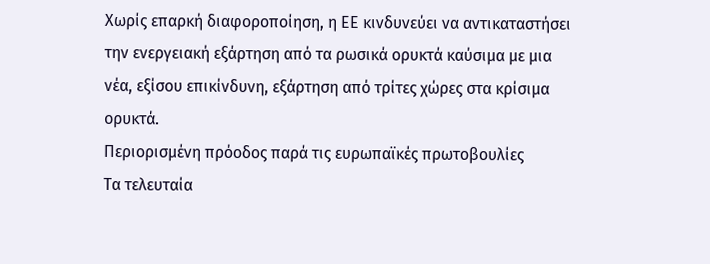Χωρίς επαρκή διαφοροποίηση, η ΕΕ κινδυνεύει να αντικαταστήσει την ενεργειακή εξάρτηση από τα ρωσικά ορυκτά καύσιμα με μια νέα, εξίσου επικίνδυνη, εξάρτηση από τρίτες χώρες στα κρίσιμα ορυκτά.
Περιορισμένη πρόοδος παρά τις ευρωπαϊκές πρωτοβουλίες
Τα τελευταία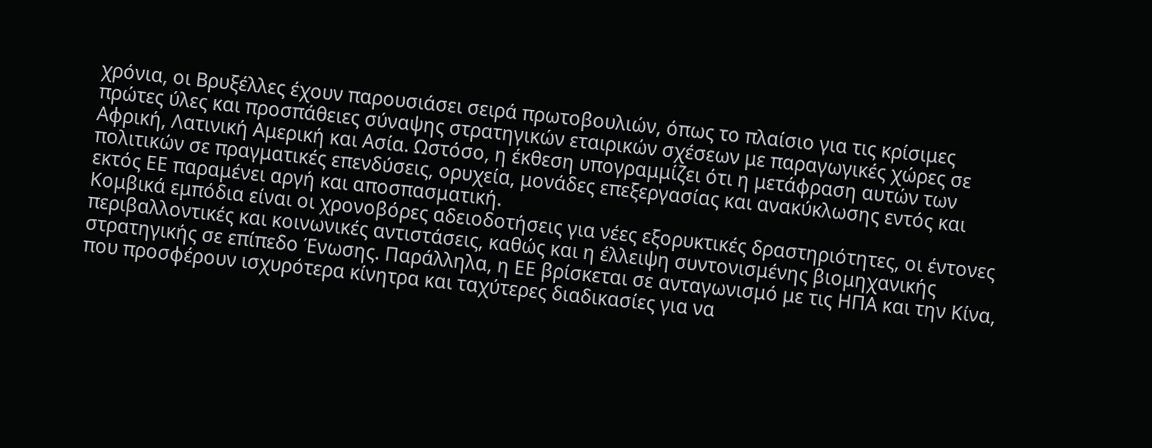χρόνια, οι Βρυξέλλες έχουν παρουσιάσει σειρά πρωτοβουλιών, όπως το πλαίσιο για τις κρίσιμες πρώτες ύλες και προσπάθειες σύναψης στρατηγικών εταιρικών σχέσεων με παραγωγικές χώρες σε Αφρική, Λατινική Αμερική και Ασία. Ωστόσο, η έκθεση υπογραμμίζει ότι η μετάφραση αυτών των πολιτικών σε πραγματικές επενδύσεις, ορυχεία, μονάδες επεξεργασίας και ανακύκλωσης εντός και εκτός ΕΕ παραμένει αργή και αποσπασματική.
Κομβικά εμπόδια είναι οι χρονοβόρες αδειοδοτήσεις για νέες εξορυκτικές δραστηριότητες, οι έντονες περιβαλλοντικές και κοινωνικές αντιστάσεις, καθώς και η έλλειψη συντονισμένης βιομηχανικής στρατηγικής σε επίπεδο Ένωσης. Παράλληλα, η ΕΕ βρίσκεται σε ανταγωνισμό με τις ΗΠΑ και την Κίνα, που προσφέρουν ισχυρότερα κίνητρα και ταχύτερες διαδικασίες για να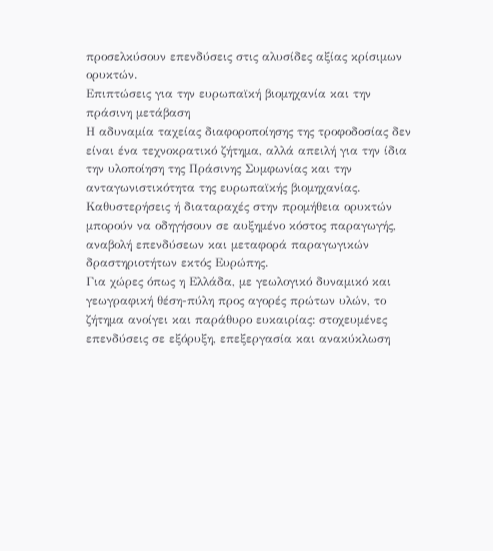προσελκύσουν επενδύσεις στις αλυσίδες αξίας κρίσιμων ορυκτών.
Επιπτώσεις για την ευρωπαϊκή βιομηχανία και την πράσινη μετάβαση
Η αδυναμία ταχείας διαφοροποίησης της τροφοδοσίας δεν είναι ένα τεχνοκρατικό ζήτημα, αλλά απειλή για την ίδια την υλοποίηση της Πράσινης Συμφωνίας και την ανταγωνιστικότητα της ευρωπαϊκής βιομηχανίας. Καθυστερήσεις ή διαταραχές στην προμήθεια ορυκτών μπορούν να οδηγήσουν σε αυξημένο κόστος παραγωγής, αναβολή επενδύσεων και μεταφορά παραγωγικών δραστηριοτήτων εκτός Ευρώπης.
Για χώρες όπως η Ελλάδα, με γεωλογικό δυναμικό και γεωγραφική θέση-πύλη προς αγορές πρώτων υλών, το ζήτημα ανοίγει και παράθυρο ευκαιρίας: στοχευμένες επενδύσεις σε εξόρυξη, επεξεργασία και ανακύκλωση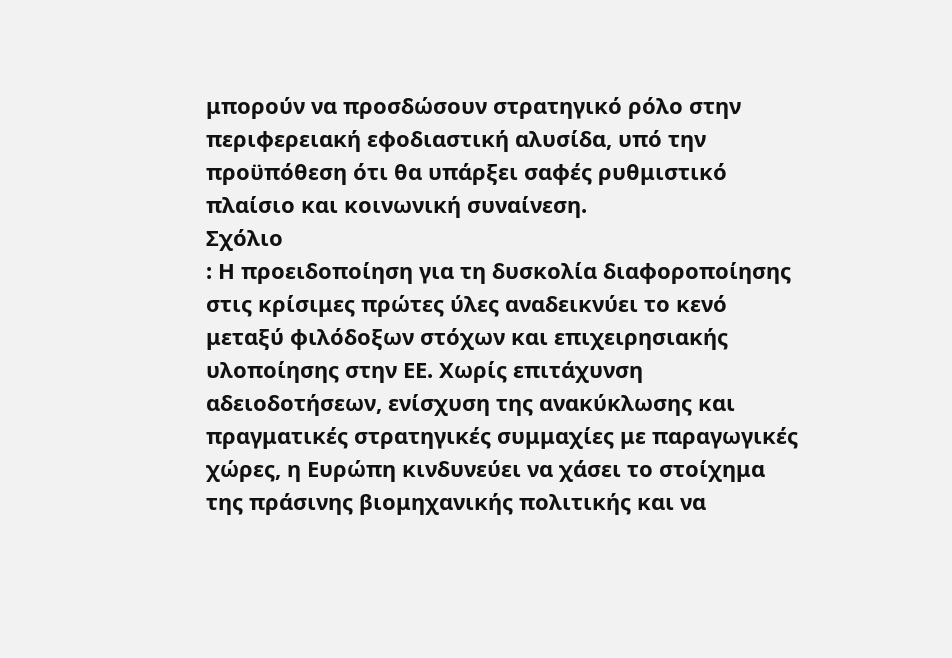μπορούν να προσδώσουν στρατηγικό ρόλο στην περιφερειακή εφοδιαστική αλυσίδα, υπό την προϋπόθεση ότι θα υπάρξει σαφές ρυθμιστικό πλαίσιο και κοινωνική συναίνεση.
Σχόλιο
: Η προειδοποίηση για τη δυσκολία διαφοροποίησης στις κρίσιμες πρώτες ύλες αναδεικνύει το κενό μεταξύ φιλόδοξων στόχων και επιχειρησιακής υλοποίησης στην ΕΕ. Χωρίς επιτάχυνση αδειοδοτήσεων, ενίσχυση της ανακύκλωσης και πραγματικές στρατηγικές συμμαχίες με παραγωγικές χώρες, η Ευρώπη κινδυνεύει να χάσει το στοίχημα της πράσινης βιομηχανικής πολιτικής και να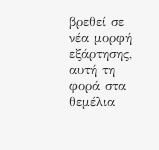βρεθεί σε νέα μορφή εξάρτησης, αυτή τη φορά στα θεμέλια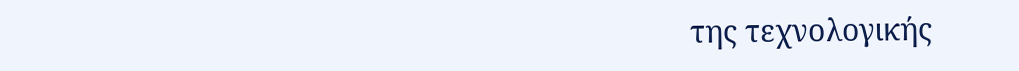της τεχνολογικής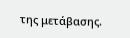της μετάβασης.